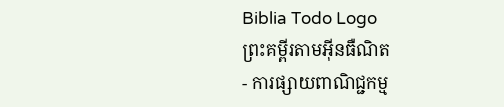Biblia Todo Logo
ព្រះគម្ពីរតាមអ៊ីនធឺណិត
- ការផ្សាយពាណិជ្ជកម្ម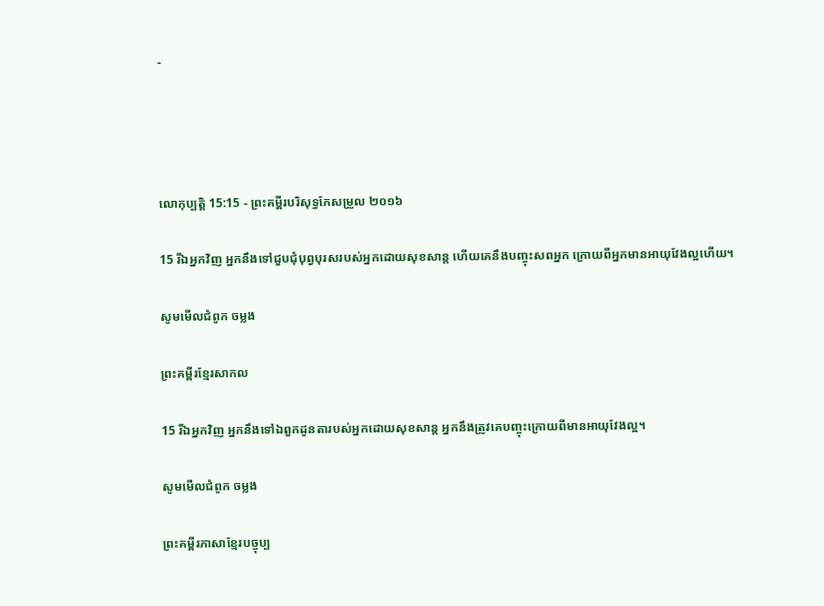-




លោកុ‌ប្បត្តិ 15:15 - ព្រះគម្ពីរបរិសុទ្ធកែសម្រួល ២០១៦

15 រីឯអ្នកវិញ អ្នកនឹងទៅជួបជុំបុព្វ‌បុរសរបស់អ្នកដោយសុខ‌សាន្ត ហើយគេនឹងបញ្ចុះសពអ្នក ក្រោយពីអ្នកមានអាយុវែងល្អហើយ។

សូមមើលជំពូក ចម្លង

ព្រះគម្ពីរខ្មែរសាកល

15 រីឯអ្នកវិញ អ្នកនឹងទៅឯពួកដូនតារបស់អ្នកដោយសុខសាន្ត អ្នកនឹងត្រូវគេបញ្ចុះក្រោយពីមានអាយុវែងល្អ។

សូមមើលជំពូក ចម្លង

ព្រះគម្ពីរភាសាខ្មែរបច្ចុប្ប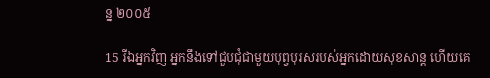ន្ន ២០០៥

15 រីឯអ្នកវិញ អ្នកនឹងទៅជួប‌ជុំជាមួយបុព្វបុរសរបស់អ្នកដោយសុខ‌សាន្ត ហើយគេ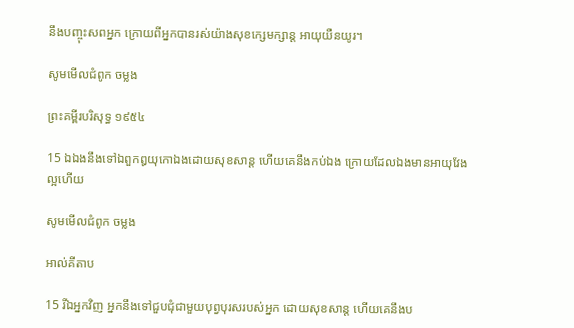នឹងបញ្ចុះសពអ្នក ក្រោយពីអ្នកបានរស់យ៉ាងសុខក្សេម‌ក្សាន្ត អាយុយឺន‌យូរ។

សូមមើលជំពូក ចម្លង

ព្រះគម្ពីរបរិសុទ្ធ ១៩៥៤

15 ឯឯងនឹងទៅឯពួកឰយុកោឯងដោយសុខ‌សាន្ត ហើយគេនឹងកប់ឯង ក្រោយដែលឯងមានអាយុវែងល្អហើយ

សូមមើលជំពូក ចម្លង

អាល់គីតាប

15 រីឯអ្នកវិញ អ្នកនឹងទៅជួបជុំជាមួយបុព្វ‌បុរសរបស់អ្នក ដោយសុខ‌សាន្ត ហើយគេនឹងប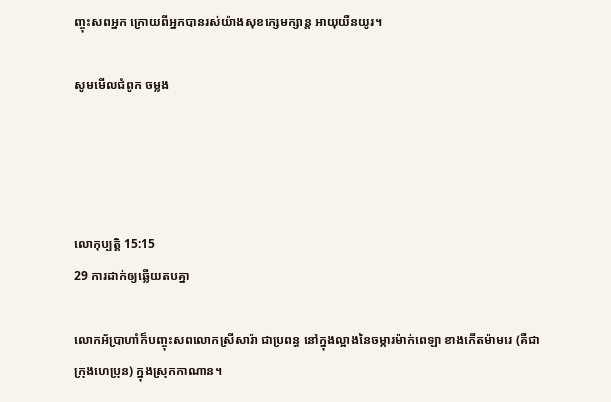ញ្ចុះសពអ្នក ក្រោយពីអ្នកបានរស់យ៉ាងសុខក្សេម‌ក្សាន្ត អាយុយឺនយូរ។

សូមមើលជំពូក ចម្លង




លោកុ‌ប្បត្តិ 15:15
29 ការដាក់ឲ្យឆ្លើយតបគ្នា

លោកអ័ប្រា‌ហាំក៏បញ្ចុះសពលោកស្រីសារ៉ា ជាប្រពន្ធ នៅក្នុងល្អាងនៃចម្ការម៉ាក់ពេ‌ឡា ខាងកើតម៉ាមរេ (គឺជាក្រុងហេប្រុន) ក្នុងស្រុកកាណាន។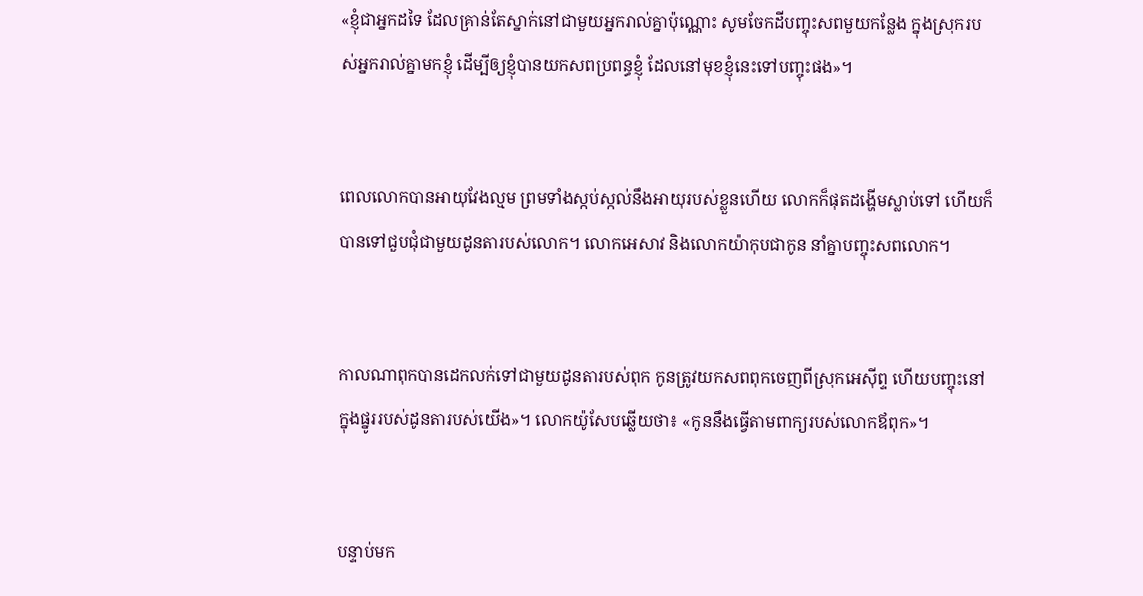«ខ្ញុំជាអ្នកដទៃ ដែលគ្រាន់តែស្នាក់នៅជា‌មួយអ្នករាល់គ្នាប៉ុណ្ណោះ សូមចែកដីបញ្ចុះសពមួយកន្លែង ក្នុងស្រុករបស់អ្នករាល់គ្នាមកខ្ញុំ ដើម្បីឲ្យខ្ញុំបានយកសពប្រពន្ធខ្ញុំ ដែលនៅមុខខ្ញុំនេះទៅបញ្ចុះផង»។


ពេលលោកបានអាយុវែងល្មម ព្រមទាំងស្កប់‌ស្កល់នឹងអាយុរបស់ខ្លួនហើយ លោកក៏ផុតដង្ហើមស្លាប់ទៅ ហើយក៏បានទៅជួបជុំជាមួយដូនតារបស់លោក។ លោកអេសាវ និងលោកយ៉ាកុបជាកូន នាំគ្នាបញ្ចុះសពលោក។


កាលណាពុកបានដេកលក់ទៅជា‌មួយដូនតារបស់ពុក កូនត្រូវយកសពពុកចេញពីស្រុកអេស៊ីព្ទ ហើយបញ្ចុះនៅក្នុងផ្នូររបស់ដូនតារបស់យើង»។ លោកយ៉ូសែបឆ្លើយថា៖ «កូននឹងធ្វើតាមពាក្យរបស់លោកឪពុក»។


បន្ទាប់មក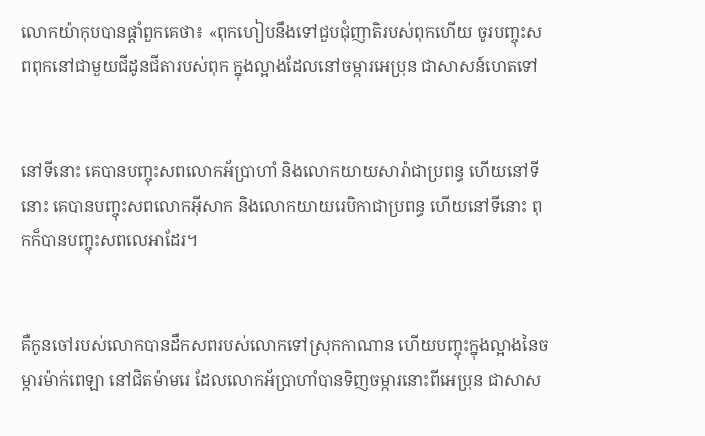លោកយ៉ាកុបបានផ្តាំពួកគេថា៖ «ពុកហៀបនឹងទៅជួបជុំញាតិរបស់ពុកហើយ ចូរបញ្ចុះសពពុកនៅជា‌មួយជីដូនជីតារបស់ពុក ក្នុងល្អាងដែលនៅចម្ការអេប្រុន ជាសាសន៍ហេតទៅ


នៅទីនោះ គេបានបញ្ចុះសពលោកអ័ប្រា‌ហាំ និងលោកយាយសារ៉ាជាប្រពន្ធ ហើយនៅទីនោះ គេបានបញ្ចុះសពលោកអ៊ីសាក និងលោកយាយរេបិកាជាប្រពន្ធ ហើយនៅទីនោះ ពុកក៏បានបញ្ចុះសពលេអាដែរ។


គឺកូនចៅរបស់លោកបានដឹកសពរបស់លោកទៅស្រុកកាណាន ហើយបញ្ចុះក្នុងល្អាងនៃចម្ការម៉ាក់‌ពេឡា នៅជិតម៉ាមរេ ដែលលោកអ័ប្រា‌ហាំបានទិញចម្ការនោះពីអេប្រុន ជាសាស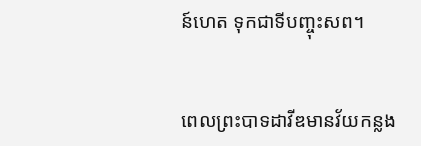ន៍ហេត ទុកជាទីបញ្ចុះសព។


ពេលព្រះបាទដាវីឌមានវ័យកន្លង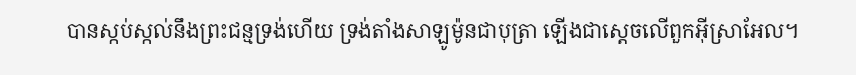បានស្កប់ស្កល់នឹងព្រះ‌ជន្មទ្រង់ហើយ ទ្រង់តាំងសាឡូម៉ូនជាបុត្រា ឡើងជាស្តេចលើពួកអ៊ីស្រា‌អែល។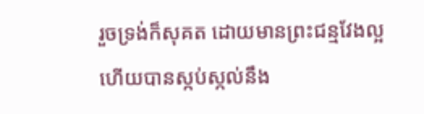រួចទ្រង់ក៏សុគត ដោយមានព្រះ‌ជន្មវែងល្អ ហើយបានស្កប់‌ស្កល់នឹង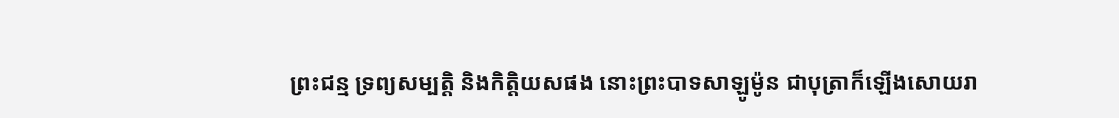ព្រះ‌ជន្ម ទ្រព្យ‌សម្បត្តិ និងកិត្តិ‌យសផង នោះព្រះបាទសាឡូម៉ូន ជាបុត្រាក៏ឡើងសោយ‌រា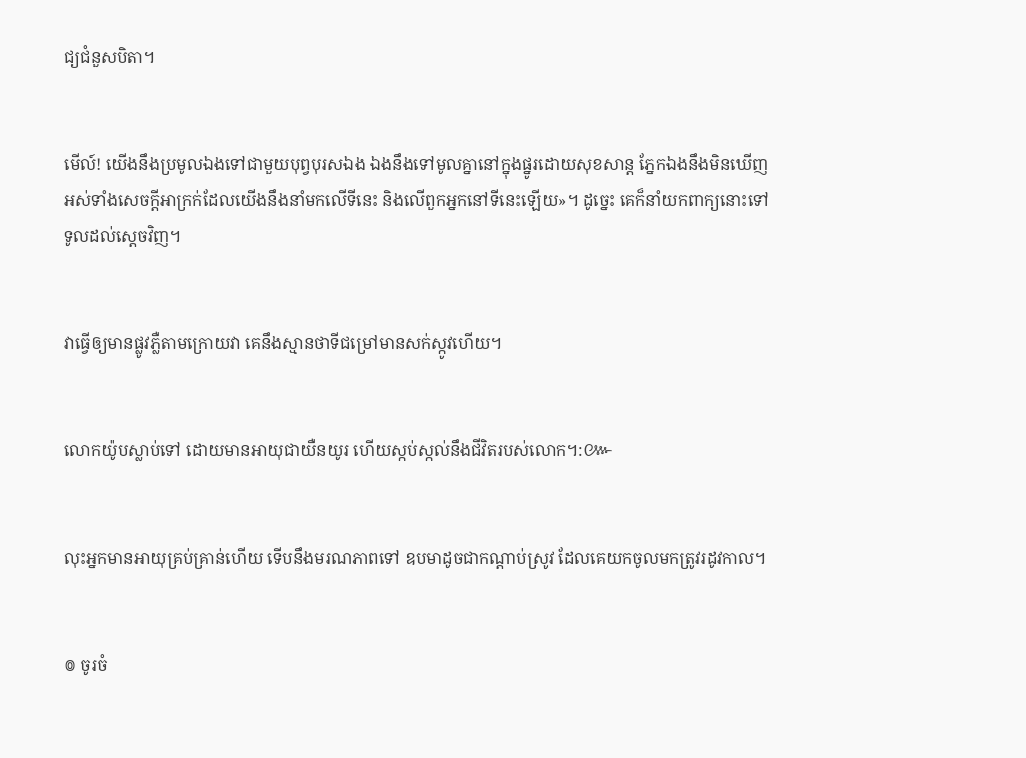ជ្យជំនួសបិតា។


មើល៍! យើងនឹងប្រមូលឯងទៅជា‌មួយបុព្វ‌បុរសឯង ឯងនឹងទៅមូលគ្នានៅក្នុងផ្នូរដោយសុខ‌សាន្ត ភ្នែកឯងនឹងមិនឃើញអស់ទាំងសេចក្ដីអាក្រក់ដែលយើងនឹងនាំមកលើទីនេះ និងលើពួកអ្នកនៅទីនេះឡើយ»។ ដូច្នេះ គេក៏នាំយកពាក្យនោះទៅទូលដល់ស្តេចវិញ។


វាធ្វើឲ្យមានផ្លូវភ្លឺតាមក្រោយវា គេនឹងស្មានថាទីជម្រៅមានសក់ស្កូវហើយ។


លោកយ៉ូបស្លាប់ទៅ ដោយមានអាយុជាយឺន‌យូរ ហើយស្កប់‌ស្កល់នឹងជីវិតរបស់លោក។:៚


លុះអ្នកមានអាយុគ្រប់គ្រាន់ហើយ ទើបនឹងមរណ‌ភាពទៅ ឧបមាដូចជាកណ្ដាប់ស្រូវ ដែលគេយកចូលមកត្រូវរដូវកាល។


៙ ចូរចំ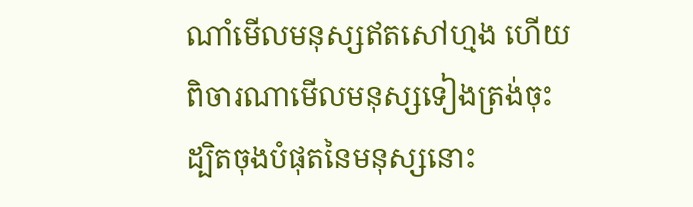ណាំមើលមនុស្សឥតសៅហ្មង ហើយពិចារណាមើលមនុស្សទៀងត្រង់ចុះ ដ្បិតចុងបំផុតនៃមនុស្សនោះ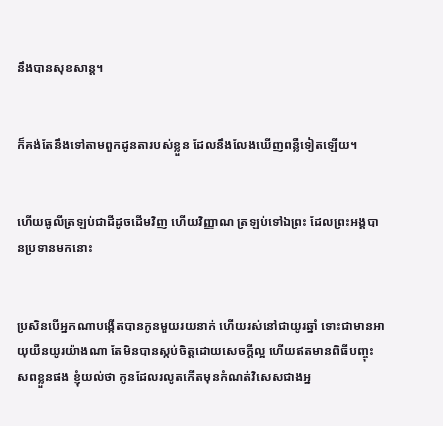នឹងបានសុខសាន្ត។


ក៏គង់តែនឹងទៅតាមពួកដូនតារបស់ខ្លួន ដែលនឹងលែងឃើញពន្លឺទៀតឡើយ។


ហើយធូលីត្រឡប់ជាដីដូចដើមវិញ ហើយវិញ្ញាណ ត្រឡប់ទៅឯព្រះ ដែលព្រះ‌អង្គបានប្រទានមកនោះ


ប្រសិន‌បើអ្នកណាបង្កើតបានកូនមួយរយនាក់ ហើយរស់នៅជាយូរឆ្នាំ ទោះជាមានអាយុយឺន‌យូរយ៉ាងណា តែមិនបានស្កប់ចិត្តដោយសេចក្ដីល្អ ហើយឥតមានពិធីបញ្ចុះសពខ្លួនផង ខ្ញុំយល់ថា កូនដែលរលូតកើតមុនកំណត់វិសេសជាងអ្ន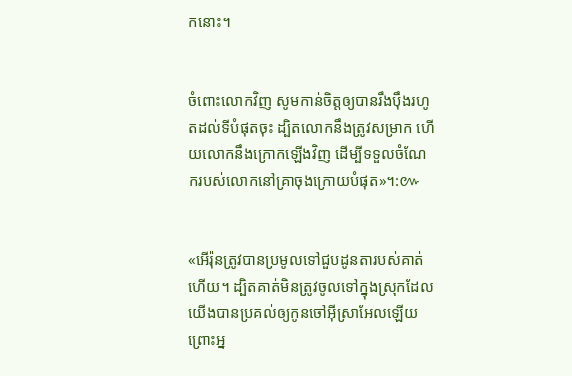កនោះ។


ចំពោះលោកវិញ សូមកាន់ចិត្តឲ្យបានរឹងប៉ឹងរហូតដល់ទីបំផុតចុះ ដ្បិតលោកនឹងត្រូវសម្រាក ហើយលោកនឹងក្រោកឡើងវិញ ដើម្បីទទួលចំណែករបស់លោកនៅគ្រាចុងក្រោយបំផុត»។:៚


«អើរ៉ុនត្រូវបានប្រមូលទៅជួបដូនតារបស់គាត់ហើយ។ ដ្បិតគាត់មិនត្រូវចូលទៅក្នុងស្រុកដែលយើងបានប្រគល់ឲ្យកូនចៅអ៊ីស្រា‌អែលឡើយ ព្រោះអ្ន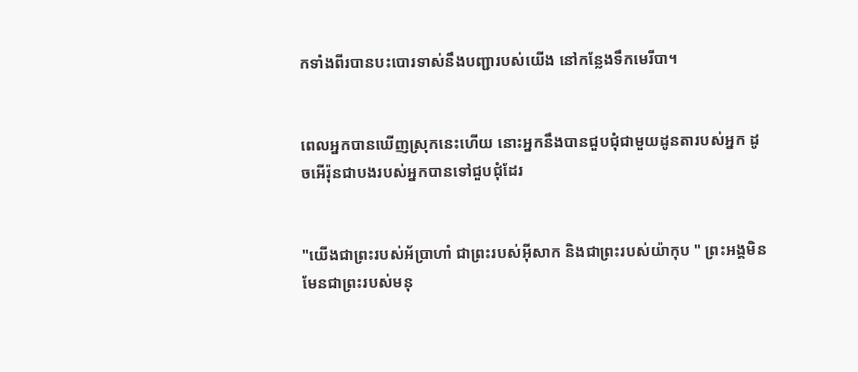កទាំងពីរបានបះបោរទាស់នឹងបញ្ជារបស់យើង នៅកន្លែងទឹកមេរីបា។


ពេលអ្នកបានឃើញស្រុកនេះហើយ នោះអ្នកនឹងបានជួបជុំជាមួយដូនតារបស់អ្នក ដូចអើរ៉ុនជាបងរបស់អ្នកបានទៅជួប‌ជុំដែរ


"យើងជាព្រះរបស់អ័ប្រា‌ហាំ ជាព្រះរបស់អ៊ីសាក និងជាព្រះរបស់យ៉ាកុប " ព្រះ‌អង្គមិនមែនជាព្រះរបស់មនុ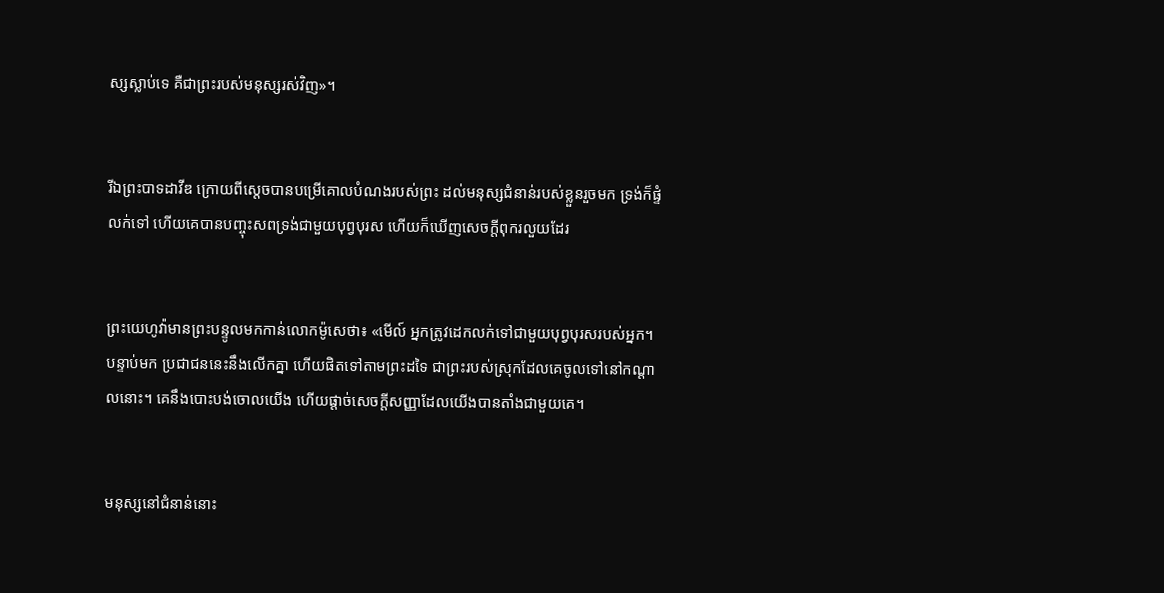ស្សស្លាប់ទេ គឺជាព្រះរបស់មនុស្សរស់វិញ»។


រីឯព្រះ‌បាទដាវីឌ ក្រោយពីស្ដេចបានបម្រើគោលបំណងរបស់ព្រះ ដល់មនុស្សជំនាន់របស់ខ្លួនរួចមក ទ្រង់ក៏ផ្ទំលក់ទៅ ហើយគេបានបញ្ចុះសពទ្រង់ជាមួយបុព្វ‌បុរស ហើយក៏ឃើញសេចក្តីពុករលួយដែរ


ព្រះ‌យេហូវ៉ាមានព្រះ‌បន្ទូលមកកាន់លោកម៉ូសេថា៖ «មើល៍ អ្នកត្រូវដេកលក់ទៅជា‌មួយបុព្វបុរសរបស់អ្នក។ បន្ទាប់មក ប្រជា‌ជននេះនឹងលើកគ្នា ហើយផិតទៅតាមព្រះដទៃ ជាព្រះរបស់ស្រុកដែលគេចូលទៅនៅកណ្ដាលនោះ។ គេនឹងបោះ‌បង់ចោលយើង ហើយផ្តាច់សេចក្ដី‌សញ្ញាដែលយើងបានតាំងជាមួយគេ។


មនុស្សនៅជំនាន់នោះ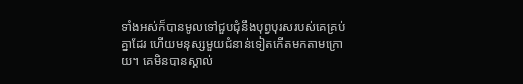ទាំងអស់ក៏បានមូលទៅជួបជុំនឹងបុព្វ‌បុរសរបស់គេគ្រប់គ្នាដែរ ហើយមនុស្សមួយជំនាន់ទៀតកើតមកតាមក្រោយ។ គេមិនបានស្គាល់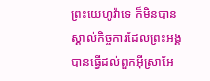ព្រះ‌យេហូវ៉ាទេ ក៏មិនបានស្គាល់កិច្ចការដែលព្រះ‌អង្គបានធ្វើដល់ពួកអ៊ីស្រា‌អែ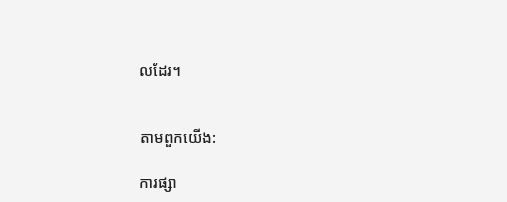លដែរ។


តាមពួកយើង:

ការផ្សា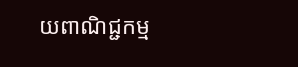យពាណិជ្ជកម្ម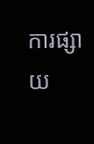ការផ្សាយ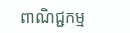ពាណិជ្ជកម្ម